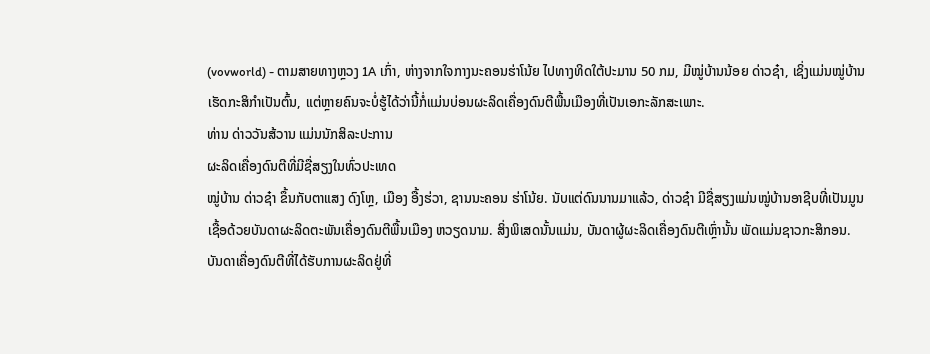(vovworld) - ຕາມສາຍທາງຫຼວງ 1A ເກົ່າ, ຫ່າງຈາກໃຈກາງນະຄອນຮ່າໂນ້ຍ ໄປທາງທິດໃຕ້ປະມານ 50 ກມ, ມີໝູ່ບ້ານນ້ອຍ ດ່າວຊ໋າ, ເຊິ່ງແມ່ນໝູ່ບ້ານເຮັດກະສິກຳເປັນຕົ້ນ, ແຕ່ຫຼາຍຄົນຈະບໍ່ຮູ້ໄດ້ວ່ານີ້ກໍ່ແມ່ນບ່ອນຜະລິດເຄື່ອງດົນຕີພື້ນເມືອງທີ່ເປັນເອກະລັກສະເພາະ.
ທ່ານ ດ່າວວັນສ້ວານ ແມ່ນນັກສິລະປະການ
ຜະລິດເຄື່ອງດົນຕີທີ່ມີຊື່ສຽງໃນທົ່ວປະເທດ
ໝູ່ບ້ານ ດ່າວຊ໋າ ຂຶ້ນກັບຕາແສງ ດົງໂຫຼ, ເມືອງ ອື້ງຮ່ວາ, ຊານນະຄອນ ຮ່າໂນ້ຍ. ນັບແຕ່ດົນນານມາແລ້ວ, ດ່າວຊ໋າ ມີຊື່ສຽງແມ່ນໝູ່ບ້ານອາຊີບທີ່ເປັນມູນເຊື້ອດ້ວຍບັນດາຜະລິດຕະພັນເຄື່ອງດົນຕີພື້ນເມືອງ ຫວຽດນາມ. ສິ່ງພິເສດນັ້ນແມ່ນ, ບັນດາຜູ້ຜະລິດເຄື່ອງດົນຕີເຫຼົ່ານັ້ນ ພັດແມ່ນຊາວກະສິກອນ. ບັນດາເຄື່ອງດົນຕີທີ່ໄດ້ຮັບການຜະລິດຢູ່ທີ່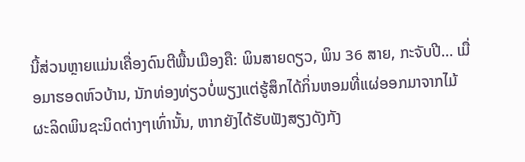ນີ້ສ່ວນຫຼາຍແມ່ນເຄື່ອງດົນຕີພື້ນເມືອງຄື: ພິນສາຍດຽວ, ພິນ 36 ສາຍ, ກະຈັບປີ… ເມື່ອມາຮອດຫົວບ້ານ, ນັກທ່ອງທ່ຽວບໍ່ພຽງແຕ່ຮູ້ສຶກໄດ້ກິ່ນຫອມທີ່ແຜ່ອອກມາຈາກໄມ້ຜະລິດພິນຊະນິດຕ່າງໆເທົ່ານັ້ນ, ຫາກຍັງໄດ້ຮັບຟັງສຽງດັງກັງ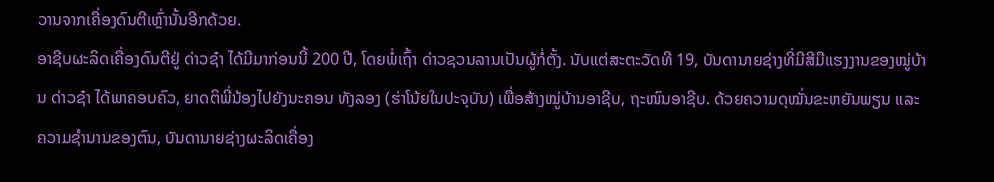ວານຈາກເຄື່ອງດົນຕີເຫຼົ່ານັ້ນອີກດ້ວຍ.
ອາຊີບຜະລິດເຄື່ອງດົນຕີຢູ່ ດ່າວຊ໋າ ໄດ້ມີມາກ່ອນນີ້ 200 ປີ, ໂດຍພໍ່ເຖົ້າ ດ່າວຊວນລານເປັນຜູ້ກໍ່ຕັ້ງ. ນັບແຕ່ສະຕະວັດທີ 19, ບັນດານາຍຊ່າງທີ່ມີສີມືແຮງງານຂອງໝູ່ບ້ານ ດ່າວຊ໋າ ໄດ້ພາຄອບຄົວ, ຍາດຕິພີ່ນ້ອງໄປຍັງນະຄອນ ທັງລອງ (ຮ່າໂນ້ຍໃນປະຈຸບັນ) ເພື່ອສ້າງໝູ່ບ້ານອາຊີບ, ຖະໜົນອາຊີບ. ດ້ວຍຄວາມດຸໝັ່ນຂະຫຍັນພຽນ ແລະ ຄວາມຊຳນານຂອງຕົນ, ບັນດານາຍຊ່າງຜະລິດເຄື່ອງ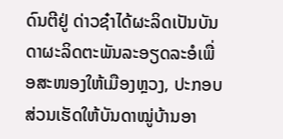ດົນຕີຢູ່ ດ່າວຊ໋າໄດ້ຜະລິດເປັນບັນດາຜະລິດຕະພັນລະອຽດລະອໍເພື່ອສະໜອງໃຫ້ເມືອງຫຼວງ, ປະກອບສ່ວນເຮັດໃຫ້ບັນດາໝູ່ບ້ານອາ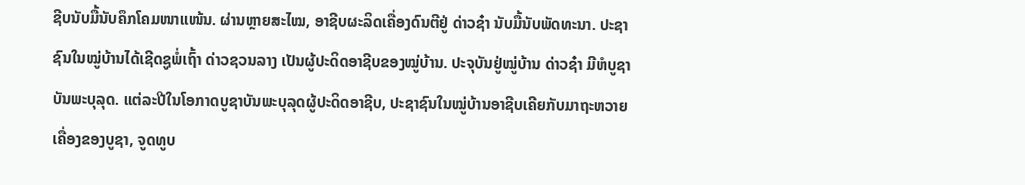ຊີບນັບມື້ນັບຄຶກໂຄມໜາແໜ້ນ. ຜ່ານຫຼາຍສະໄໝ, ອາຊີບຜະລິດເຄື່ອງດົນຕີຢູ່ ດ່າວຊ໋າ ນັບມື້ນັບພັດທະນາ. ປະຊາຊົນໃນໝູ່ບ້ານໄດ້ເຊີດຊູພໍ່ເຖົ້າ ດ່າວຊວນລາງ ເປັນຜູ້ປະດິດອາຊີບຂອງໝູ່ບ້ານ. ປະຈຸບັນຢູ່ໝູ່ບ້ານ ດ່າວຊ໋າ ມີຫໍບູຊາບັນພະບຸລຸດ. ແຕ່ລະປີໃນໂອກາດບູຊາບັນພະບຸລຸດຜູ້ປະດິດອາຊີບ, ປະຊາຊົນໃນໝູ່ບ້ານອາຊີບເຄີຍກັບມາຖະຫວາຍເຄື່ອງຂອງບູຊາ, ຈູດທູບ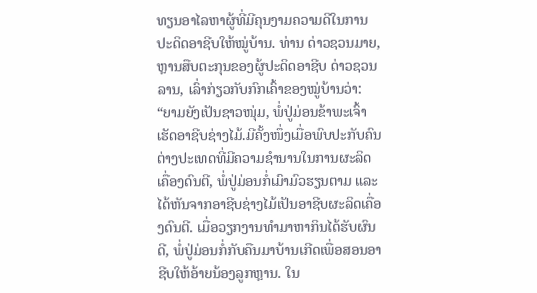ທຽນອາໄລຫາຜູ້ທີ່ມີຄຸນງາມຄວາມດີໃນການປະດິດອາຊີບໃຫ້ໝູ່ບ້ານ. ທ່ານ ດ່າວຊວນມາຍ, ຫຼານສືບຕະກຸນຂອງຜູ້ປະດິດອາຊີບ ດ່າວຊວນລານ, ເລົ່າກ່ຽວກັບກົກເຄົ້າຂອງໝູ່ບ້ານວ່າ:
“ຍາມຍັງເປັນຊາວໜຸ່ມ, ພໍ່ປູ່ມ່ອນຂ້າພະເຈົ້າເຮັດອາຊີບຊ່າງໄມ້.ມີຄັ້ງໜຶ່ງເມື່ອພົບປະກັບຄົນຕ່າງປະເທດທີ່ມີຄວາມຊຳນານໃນການຜະລິດເຄື່ອງດົນຕີ, ພໍ່ປູ່ມ່ອນກໍ່ເມົາມົວຮຽນຕາມ ແລະໄດ້ຫັນຈາກອາຊີບຊ່າງໄມ້ເປັນອາຊີບຜະລິດເຄື່ອງດົນຕີ. ເມື່ອວຽກງານທຳມາຫາກິນໄດ້ຮັບຜົນດີ, ພໍ່ປູ່ມ່ອນກໍ່ກັບຄືນມາບ້ານເກີດເພື່ອສອນອາຊີບໃຫ້ອ້າຍນ້ອງລູກຫຼານ. ໃນ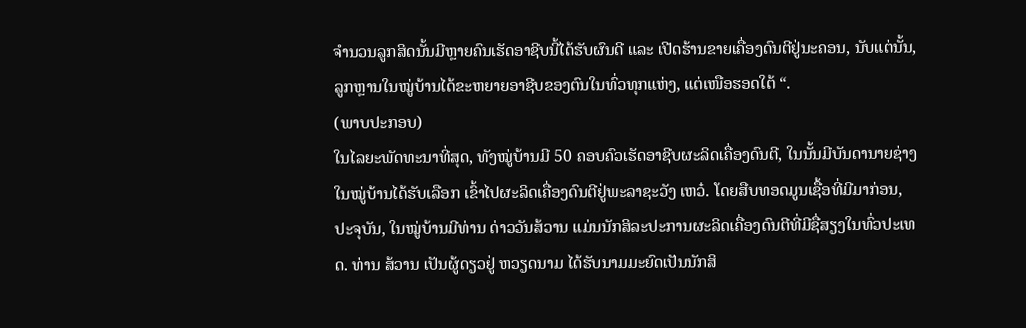ຈຳນວນລູກສິດນັ້ນມີຫຼາຍຄົນເຮັດອາຊີບນີ້ໄດ້ຮັບຜົນດີ ແລະ ເປີດຮ້ານຂາຍເຄື່ອງດົນຕີຢູ່ນະຄອນ, ນັບແຕ່ນັ້ນ, ລູກຫຼານໃນໝູ່ບ້ານໄດ້ຂະຫຍາຍອາຊີບຂອງຕົນໃນທົ່ວທຸກແຫ່ງ, ແຕ່ເໜືອຮອດໃຕ້ “.
(ພາບປະກອບ)
ໃນໄລຍະພັດທະນາທີ່ສຸດ, ທັງໝູ່ບ້ານມີ 50 ຄອບຄົວເຮັດອາຊີບຜະລິດເຄື່ອງດົນຕີ, ໃນນັ້ນມີບັນດານາຍຊ່າງໃນໝູ່ບ້ານໄດ້ຮັບເລືອກ ເຂົ້າໄປຜະລິດເຄື່ອງດົນຕີຢູ່ພະລາຊະວັງ ເຫວ໋. ໂດຍສືບທອດມູນເຊື້ອທີ່ມີມາກ່ອນ, ປະຈຸບັນ, ໃນໝູ່ບ້ານມີທ່ານ ດ່າວວັນສ້ວານ ແມ່ນນັກສິລະປະການຜະລິດເຄື່ອງດົນຕີທີ່ມີຊື່ສຽງໃນທົ່ວປະເທດ. ທ່ານ ສ້ວານ ເປັນຜູ້ດຽວຢູ່ ຫວຽດນາມ ໄດ້ຮັບນາມມະຍົດເປັນນັກສິ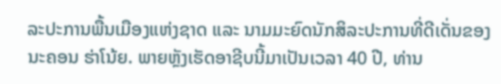ລະປະການພື້ນເມືອງແຫ່ງຊາດ ແລະ ນາມມະຍົດນັກສິລະປະການທີ່ດີເດັ່ນຂອງນະຄອນ ຮ່າໂນ້ຍ. ພາຍຫຼັງເຮັດອາຊີບນີ້ມາເປັນເວລາ 40 ປີ, ທ່ານ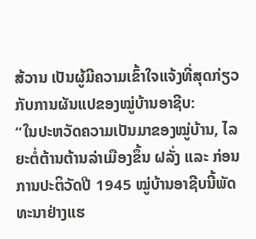ສ້ວານ ເປັນຜູ້ມີຄວາມເຂົ້າໃຈແຈ້ງທີ່ສຸດກ່ຽວກັບການຜັນແປຂອງໝູ່ບ້ານອາຊີບ:
“ໃນປະຫວັດຄວາມເປັນມາຂອງໝູ່ບ້ານ, ໄລຍະຕໍ່ຕ້ານຕ້ານລ່າເມືອງຂຶ້ນ ຝລັ່ງ ແລະ ກ່ອນການປະຕິວັດປີ 1945 ໝູ່ບ້ານອາຊີບນີ້ພັດທະນາຢ່າງແຮ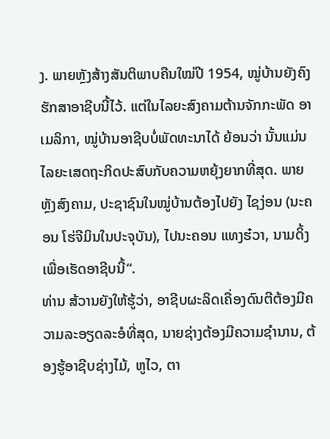ງ. ພາຍຫຼັງສ້າງສັນຕິພາບຄືນໃໝ່ປີ 1954, ໝູ່ບ້ານຍັງຄົງຮັກສາອາຊີບນີ້ໄວ້. ແຕ່ໃນໄລຍະສົງຄາມຕ້ານຈັກກະພັດ ອາເມລິກາ, ໝູ່ບ້ານອາຊີບບໍ່ພັດທະນາໄດ້ ຍ້ອນວ່າ ນັ້ນແມ່ນໄລຍະເສດຖະກິດປະສົບກັບຄວາມຫຍຸ້ງຍາກທີ່ສຸດ. ພາຍຫຼັງສົງຄາມ, ປະຊາຊົນໃນໝູ່ບ້ານຕ້ອງໄປຍັງ ໄຊງ່ອນ (ນະຄອນ ໂຮ່ຈີມິນໃນປະຈຸບັນ), ໄປນະຄອນ ແທງຮ໋ວາ, ນາມດິ້ງ ເພື່ອເຮັດອາຊີບນີ້“.
ທ່ານ ສ້ວານຍັງໃຫ້ຮູ້ວ່າ, ອາຊີບຜະລິດເຄື່ອງດົນຕີຕ້ອງມີຄວາມລະອຽດລະອໍທີ່ສຸດ, ນາຍຊ່າງຕ້ອງມີຄວາມຊຳນານ, ຕ້ອງຮູ້ອາຊີບຊ່າງໄມ້, ຫູໄວ, ຕາ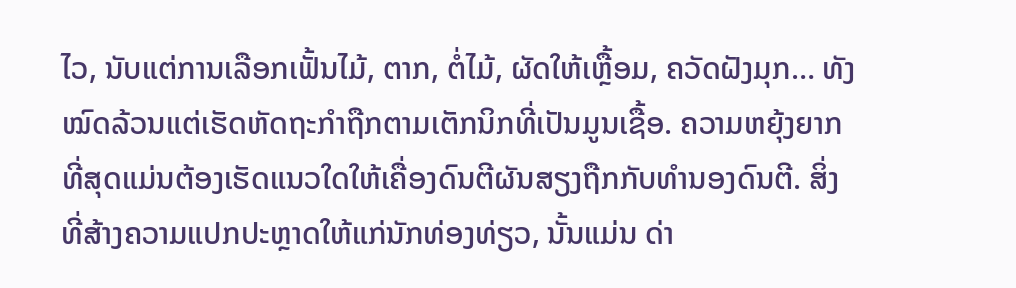ໄວ, ນັບແຕ່ການເລືອກເຟັ້ນໄມ້, ຕາກ, ຕໍ່ໄມ້, ຜັດໃຫ້ເຫຼື້ອມ, ຄວັດຝັງມຸກ… ທັງໝົດລ້ວນແຕ່ເຮັດຫັດຖະກຳຖືກຕາມເຕັກນິກທີ່ເປັນມູນເຊື້ອ. ຄວາມຫຍຸ້ງຍາກທີ່ສຸດແມ່ນຕ້ອງເຮັດແນວໃດໃຫ້ເຄື່ອງດົນຕີຜັນສຽງຖືກກັບທຳນອງດົນຕີ. ສິ່ງທີ່ສ້າງຄວາມແປກປະຫຼາດໃຫ້ແກ່ນັກທ່ອງທ່ຽວ, ນັ້ນແມ່ນ ດ່າ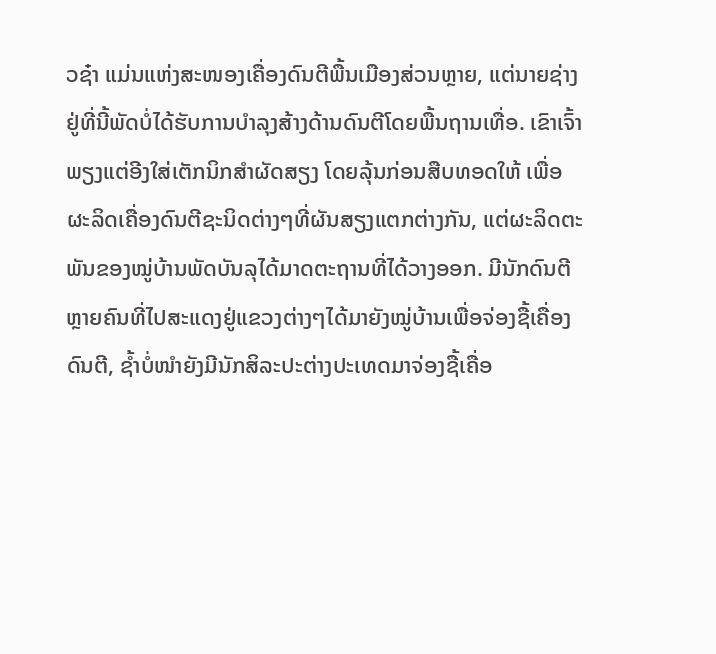ວຊ໋າ ແມ່ນແຫ່ງສະໜອງເຄື່ອງດົນຕີພື້ນເມືອງສ່ວນຫຼາຍ, ແຕ່ນາຍຊ່າງຢູ່ທີ່ນີ້ພັດບໍ່ໄດ້ຮັບການບຳລຸງສ້າງດ້ານດົນຕີໂດຍພື້ນຖານເທື່ອ. ເຂົາເຈົ້າພຽງແຕ່ອີງໃສ່ເຕັກນິກສຳຜັດສຽງ ໂດຍລຸ້ນກ່ອນສືບທອດໃຫ້ ເພື່ອຜະລິດເຄື່ອງດົນຕີຊະນິດຕ່າງໆທີ່ຜັນສຽງແຕກຕ່າງກັນ, ແຕ່ຜະລິດຕະພັນຂອງໝູ່ບ້ານພັດບັນລຸໄດ້ມາດຕະຖານທີ່ໄດ້ວາງອອກ. ມີນັກດົນຕີຫຼາຍຄົນທີ່ໄປສະແດງຢູ່ແຂວງຕ່າງໆໄດ້ມາຍັງໝູ່ບ້ານເພື່ອຈ່ອງຊື້ເຄື່ອງດົນຕີ, ຊ້ຳບໍ່ໜຳຍັງມີນັກສິລະປະຕ່າງປະເທດມາຈ່ອງຊື້ເຄື່ອ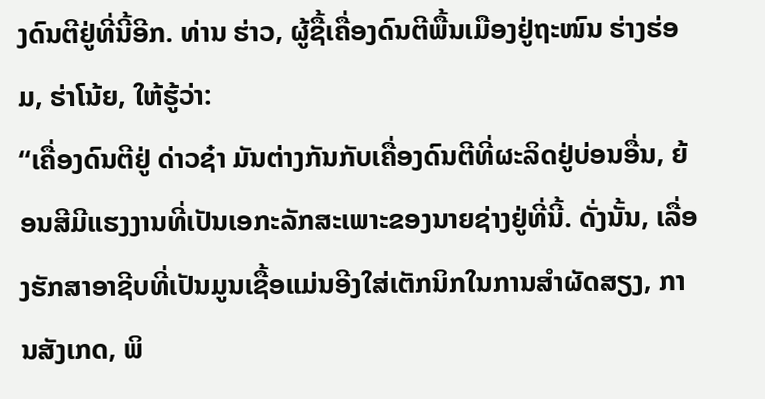ງດົນຕີຢູ່ທີ່ນີ້ອີກ. ທ່ານ ຮ່າວ, ຜູ້ຊື້ເຄື່ອງດົນຕີພື້ນເມືອງຢູ່ຖະໜົນ ຮ່າງຮ່ອມ, ຮ່າໂນ້ຍ, ໃຫ້ຮູ້ວ່າ:
“ເຄື່ອງດົນຕີຢູ່ ດ່າວຊ໋າ ມັນຕ່າງກັນກັບເຄື່ອງດົນຕີທີ່ຜະລິດຢູ່ບ່ອນອື່ນ, ຍ້ອນສີມີແຮງງານທີ່ເປັນເອກະລັກສະເພາະຂອງນາຍຊ່າງຢູ່ທີ່ນີ້. ດັ່ງນັ້ນ, ເລື່ອງຮັກສາອາຊີບທີ່ເປັນມູນເຊື້ອແມ່ນອີງໃສ່ເຕັກນິກໃນການສຳຜັດສຽງ, ການສັງເກດ, ພິ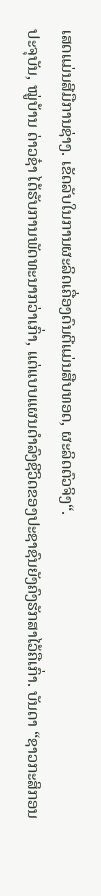ເສດແມ່ນສີມືການຊ່າງ. ເຂັດລັບໃນການຜະລິດເຄື່ອງດົນຕີແມ່ນສືບທອດ, ຜະລິດຕົວຈິງ“.
ປະຈຸບັນ, ໝູ່ບ້ານ ດ່າວຊ໋າ ໄດ້ຮັບການພັດທະນາກວ່າເກົ່າ, ແຕ່ແບບແຜນດຳລົງຊີວິດຂອງປະຊາຊົນຍັງຄົງຮັກສາໄວ້ຄືເກົ່າ. ບັນດາ “ຊາວກະສິກອນ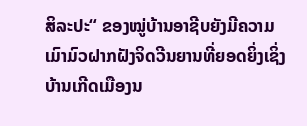ສິລະປະ“ ຂອງໝູ່ບ້ານອາຊີບຍັງມີຄວາມເມົາມົວຝາກຝັງຈິດວີນຍານທີ່ຍອດຍິ່ງເຊິ່ງບ້ານເກີດເມືອງນ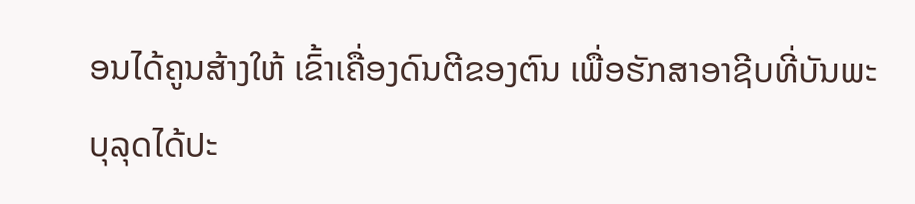ອນໄດ້ຄູນສ້າງໃຫ້ ເຂົ້າເຄື່ອງດົນຕີຂອງຕົນ ເພື່ອຮັກສາອາຊີບທີ່ບັນພະບຸລຸດໄດ້ປະ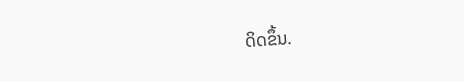ດິດຂຶ້ນ.